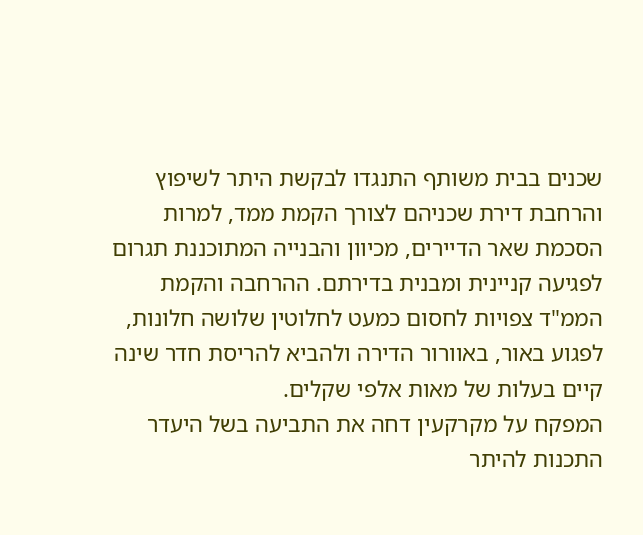שכנים בבית משותף התנגדו לבקשת היתר לשיפוץ והרחבת דירת שכניהם לצורך הקמת ממד, למרות הסכמת שאר הדיירים, מכיוון והבנייה המתוכננת תגרום לפגיעה קניינית ומבנית בדירתם. ההרחבה והקמת הממ"ד צפויות לחסום כמעט לחלוטין שלושה חלונות, לפגוע באור, באוורור הדירה ולהביא להריסת חדר שינה קיים בעלות של מאות אלפי שקלים.
המפקח על מקרקעין דחה את התביעה בשל היעדר התכנות להיתר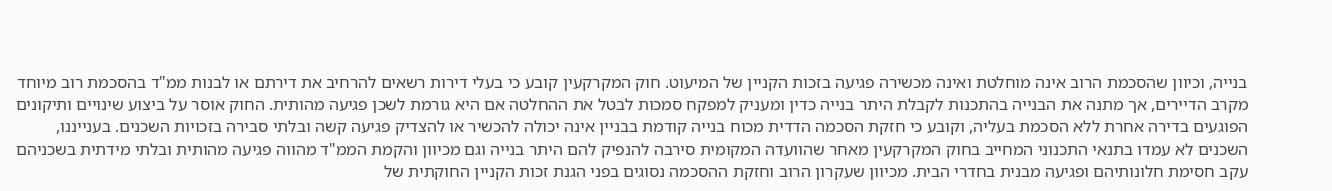בנייה, וכיוון שהסכמת הרוב אינה מוחלטת ואינה מכשירה פגיעה בזכות הקניין של המיעוט. חוק המקרקעין קובע כי בעלי דירות רשאים להרחיב את דירתם או לבנות ממ"ד בהסכמת רוב מיוחד מקרב הדיירים, אך מתנה את הבנייה בהתכנות לקבלת היתר בנייה כדין ומעניק למפקח סמכות לבטל את ההחלטה אם היא גורמת לשכן פגיעה מהותית. החוק אוסר על ביצוע שינויים ותיקונים הפוגעים בדירה אחרת ללא הסכמת בעליה, וקובע כי חזקת הסכמה הדדית מכוח בנייה קודמת בבניין אינה יכולה להכשיר או להצדיק פגיעה קשה ובלתי סבירה בזכויות השכנים. בענייננו, השכנים לא עמדו בתנאי התכנוני המחייב בחוק המקרקעין מאחר שהוועדה המקומית סירבה להנפיק להם היתר בנייה וגם מכיוון והקמת הממ"ד מהווה פגיעה מהותית ובלתי מידתית בשכניהם עקב חסימת חלונותיהם ופגיעה מבנית בחדרי הבית. מכיוון שעקרון הרוב וחזקת ההסכמה נסוגים בפני הגנת זכות הקניין החוקתית של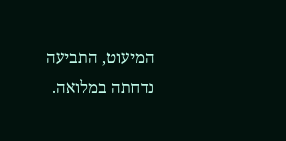המיעוט, התביעה נדחתה במלואה.